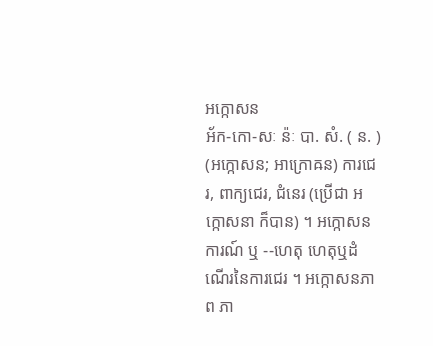អក្កោសន
អ័ក-កោ-សៈ ន៉ៈ បា. សំ. ( ន. ) (អក្កោសន; អាក្រោឝន) ការជេរ, ពាក្យជេរ, ជំនេរ (ប្រើជា អក្កោសនា ក៏បាន) ។ អក្កោសនការណ៍ ឬ --ហេតុ ហេតុឬដំណើរនៃការជេរ ។ អក្កោសនភាព ភា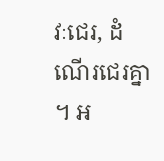វៈជេរ, ដំណើរជេរគ្នា ។ អ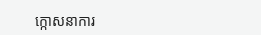ក្កោសនាការ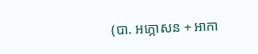(បា. អក្កោសន + អាកា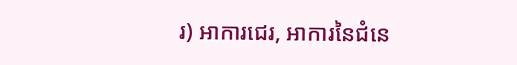រ) អាការជេរ, អាការនៃជំនេ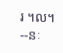រ ។ល។ --នៈ